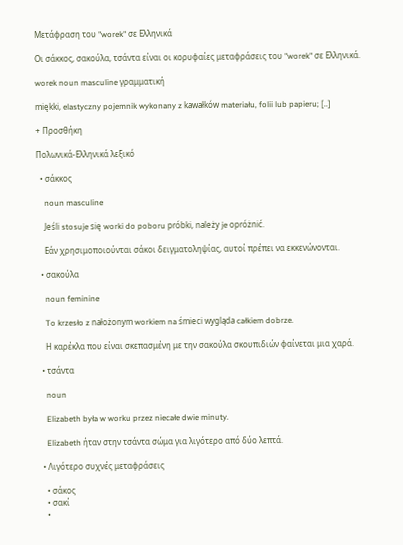Μετάφραση του "worek" σε Ελληνικά

Οι σάκκος, σακούλα, τσάντα είναι οι κορυφαίες μεταφράσεις του "worek" σε Ελληνικά.

worek noun masculine γραμματική

miękki, elastyczny pojemnik wykonany z kawałków materiału, folii lub papieru; [..]

+ Προσθήκη

Πολωνικά-Ελληνικά λεξικό

  • σάκκος

    noun masculine

    Jeśli stosuje się worki do poboru próbki, należy je opróżnić.

    Εάν χρησιμοποιούνται σάκοι δειγματοληψίας, αυτοί πρέπει να εκκενώνονται.

  • σακούλα

    noun feminine

    To krzesło z nałożonym workiem na śmieci wygląda całkiem dobrze.

    Η καρέκλα που είναι σκεπασμένη με την σακούλα σκουπιδιών φαίνεται μια χαρά.

  • τσάντα

    noun

    Elizabeth była w worku przez niecałe dwie minuty.

    Elizabeth ήταν στην τσάντα σώμα για λιγότερο από δύο λεπτά.

  • Λιγότερο συχνές μεταφράσεις

    • σάκος
    • σακί
    •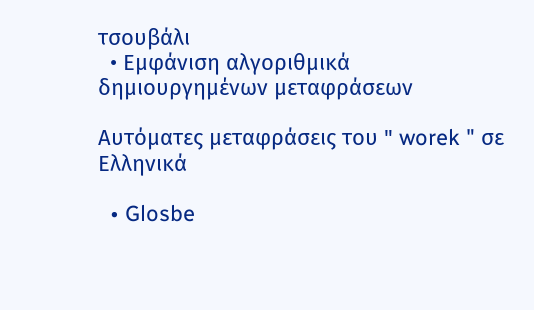τσουβάλι
  • Εμφάνιση αλγοριθμικά δημιουργημένων μεταφράσεων

Αυτόματες μεταφράσεις του " worek " σε Ελληνικά

  • Glosbe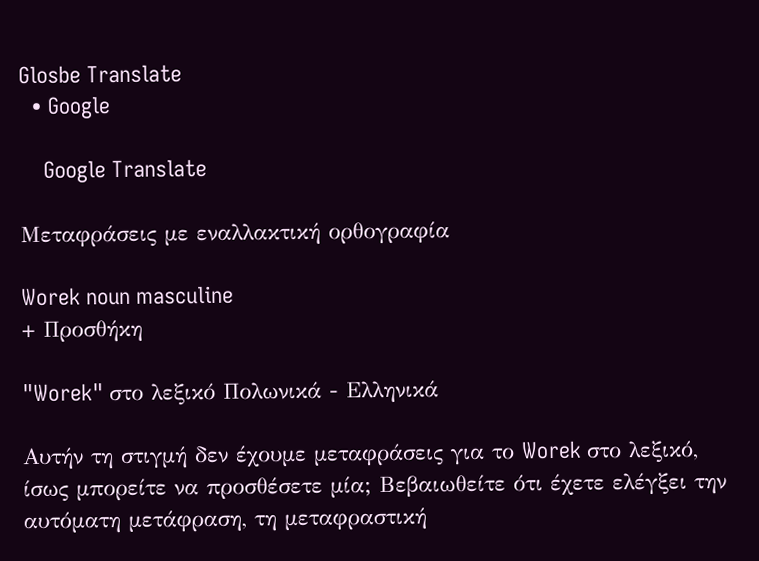Glosbe Translate
  • Google

    Google Translate

Μεταφράσεις με εναλλακτική ορθογραφία

Worek noun masculine
+ Προσθήκη

"Worek" στο λεξικό Πολωνικά - Ελληνικά

Αυτήν τη στιγμή δεν έχουμε μεταφράσεις για το Worek στο λεξικό, ίσως μπορείτε να προσθέσετε μία; Βεβαιωθείτε ότι έχετε ελέγξει την αυτόματη μετάφραση, τη μεταφραστική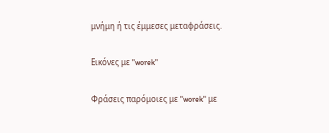μνήμη ή τις έμμεσες μεταφράσεις.

Εικόνες με "worek"

Φράσεις παρόμοιες με "worek" με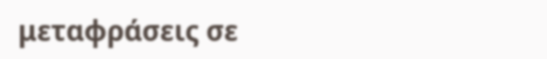μεταφράσεις σε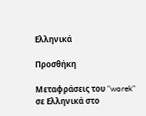Ελληνικά

Προσθήκη

Μεταφράσεις του "worek" σε Ελληνικά στο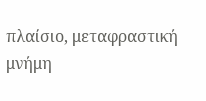πλαίσιο, μεταφραστική μνήμη